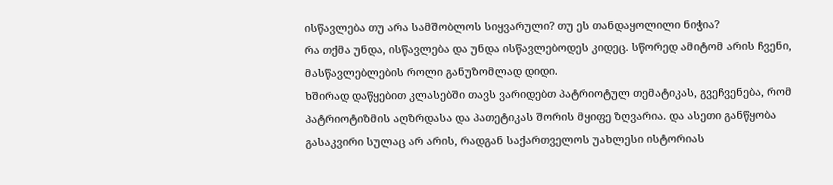ისწავლება თუ არა სამშობლოს სიყვარული? თუ ეს თანდაყოლილი ნიჭია?
რა თქმა უნდა, ისწავლება და უნდა ისწავლებოდეს კიდეც. სწორედ ამიტომ არის ჩვენი, მასწავლებლების როლი განუზომლად დიდი.
ხშირად დაწყებით კლასებში თავს ვარიდებთ პატრიოტულ თემატიკას, გვეჩვენება, რომ პატრიოტიზმის აღზრდასა და პათეტიკას შორის მყიფე ზღვარია. და ასეთი განწყობა გასაკვირი სულაც არ არის, რადგან საქართველოს უახლესი ისტორიას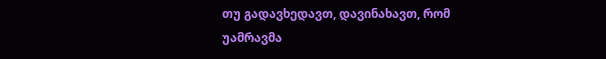თუ გადავხედავთ, დავინახავთ, რომ უამრავმა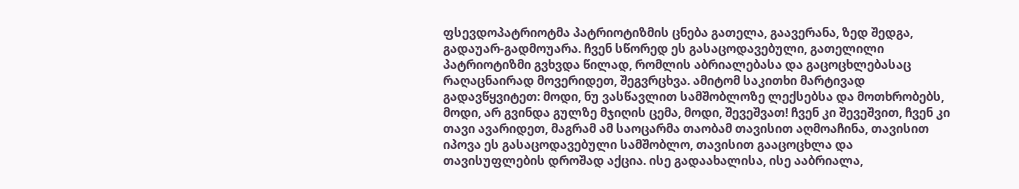ფსევდოპატრიოტმა პატრიოტიზმის ცნება გათელა, გაავერანა, ზედ შედგა, გადაუარ-გადმოუარა. ჩვენ სწორედ ეს გასაცოდავებული, გათელილი პატრიოტიზმი გვხვდა წილად, რომლის აბრიალებასა და გაცოცხლებასაც რაღაცნაირად მოვერიდეთ, შეგვრცხვა. ამიტომ საკითხი მარტივად გადავწყვიტეთ: მოდი, ნუ ვასწავლით სამშობლოზე ლექსებსა და მოთხრობებს, მოდი, არ გვინდა გულზე მჯიღის ცემა, მოდი, შევეშვათ! ჩვენ კი შევეშვით, ჩვენ კი თავი ავარიდეთ, მაგრამ ამ საოცარმა თაობამ თავისით აღმოაჩინა, თავისით იპოვა ეს გასაცოდავებული სამშობლო, თავისით გააცოცხლა და თავისუფლების დროშად აქცია. ისე გადაახალისა, ისე ააბრიალა,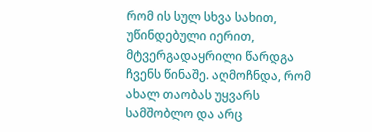რომ ის სულ სხვა სახით, უწინდებული იერით, მტვერგადაყრილი წარდგა ჩვენს წინაშე. აღმოჩნდა, რომ ახალ თაობას უყვარს სამშობლო და არც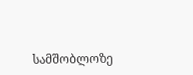სამშობლოზე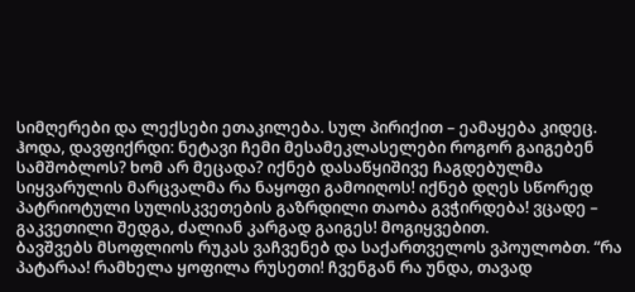სიმღერები და ლექსები ეთაკილება. სულ პირიქით – ეამაყება კიდეც.
ჰოდა, დავფიქრდი: ნეტავი ჩემი მესამეკლასელები როგორ გაიგებენ სამშობლოს? ხომ არ მეცადა? იქნებ დასაწყიშივე ჩაგდებულმა სიყვარულის მარცვალმა რა ნაყოფი გამოიღოს! იქნებ დღეს სწორედ პატრიოტული სულისკვეთების გაზრდილი თაობა გვჭირდება! ვცადე – გაკვეთილი შედგა, ძალიან კარგად გაიგეს! მოგიყვებით.
ბავშვებს მსოფლიოს რუკას ვაჩვენებ და საქართველოს ვპოულობთ. “რა პატარაა! რამხელა ყოფილა რუსეთი! ჩვენგან რა უნდა, თავად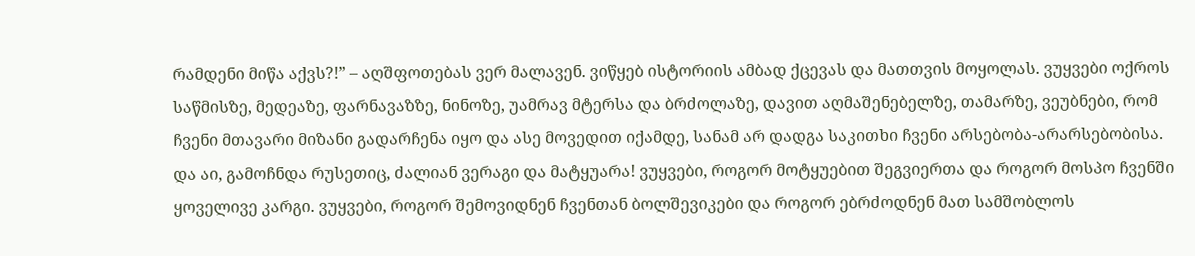რამდენი მიწა აქვს?!” – აღშფოთებას ვერ მალავენ. ვიწყებ ისტორიის ამბად ქცევას და მათთვის მოყოლას. ვუყვები ოქროს საწმისზე, მედეაზე, ფარნავაზზე, ნინოზე, უამრავ მტერსა და ბრძოლაზე, დავით აღმაშენებელზე, თამარზე, ვეუბნები, რომ ჩვენი მთავარი მიზანი გადარჩენა იყო და ასე მოვედით იქამდე, სანამ არ დადგა საკითხი ჩვენი არსებობა-არარსებობისა. და აი, გამოჩნდა რუსეთიც, ძალიან ვერაგი და მატყუარა! ვუყვები, როგორ მოტყუებით შეგვიერთა და როგორ მოსპო ჩვენში ყოველივე კარგი. ვუყვები, როგორ შემოვიდნენ ჩვენთან ბოლშევიკები და როგორ ებრძოდნენ მათ სამშობლოს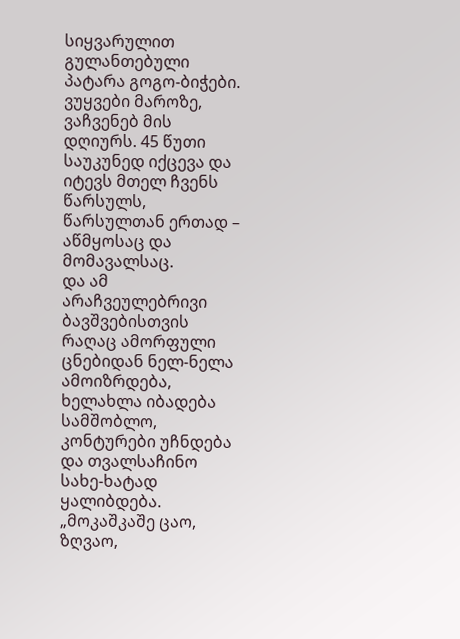სიყვარულით გულანთებული პატარა გოგო-ბიჭები. ვუყვები მაროზე, ვაჩვენებ მის დღიურს. 45 წუთი საუკუნედ იქცევა და იტევს მთელ ჩვენს წარსულს, წარსულთან ერთად – აწმყოსაც და მომავალსაც.
და ამ არაჩვეულებრივი ბავშვებისთვის რაღაც ამორფული ცნებიდან ნელ-ნელა ამოიზრდება, ხელახლა იბადება სამშობლო, კონტურები უჩნდება და თვალსაჩინო სახე-ხატად ყალიბდება.
„მოკაშკაშე ცაო,
ზღვაო,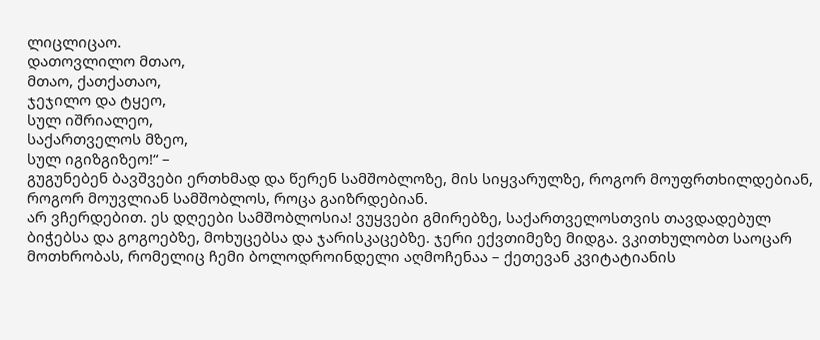ლიცლიცაო.
დათოვლილო მთაო,
მთაო, ქათქათაო,
ჯეჯილო და ტყეო,
სულ იშრიალეო,
საქართველოს მზეო,
სულ იგიზგიზეო!“ –
გუგუნებენ ბავშვები ერთხმად და წერენ სამშობლოზე, მის სიყვარულზე, როგორ მოუფრთხილდებიან, როგორ მოუვლიან სამშობლოს, როცა გაიზრდებიან.
არ ვჩერდებით. ეს დღეები სამშობლოსია! ვუყვები გმირებზე, საქართველოსთვის თავდადებულ ბიჭებსა და გოგოებზე, მოხუცებსა და ჯარისკაცებზე. ჯერი ექვთიმეზე მიდგა. ვკითხულობთ საოცარ მოთხრობას, რომელიც ჩემი ბოლოდროინდელი აღმოჩენაა – ქეთევან კვიტატიანის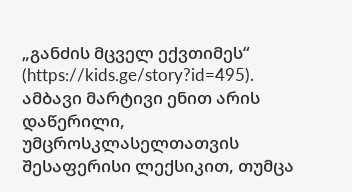„განძის მცველ ექვთიმეს“ (https://kids.ge/story?id=495).
ამბავი მარტივი ენით არის დაწერილი, უმცროსკლასელთათვის შესაფერისი ლექსიკით, თუმცა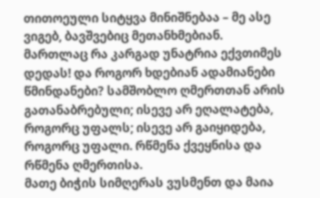თითოეული სიტყვა მინიშნებაა – მე ასე ვიგებ, ბავშვებიც მეთანხმებიან.
მართლაც რა კარგად უნატრია ექვთიმეს დედას! და როგორ ხდებიან ადამიანები წმინდანები? სამშობლო ღმერთთან არის გათანაბრებული; ისევე არ ეღალატება, როგორც უფალს; ისევე არ გაიყიდება, როგორც უფალი. რწმენა ქვეყნისა და რწმენა ღმერთისა.
მათე ბიჭის სიმღერას ვუსმენთ და მაია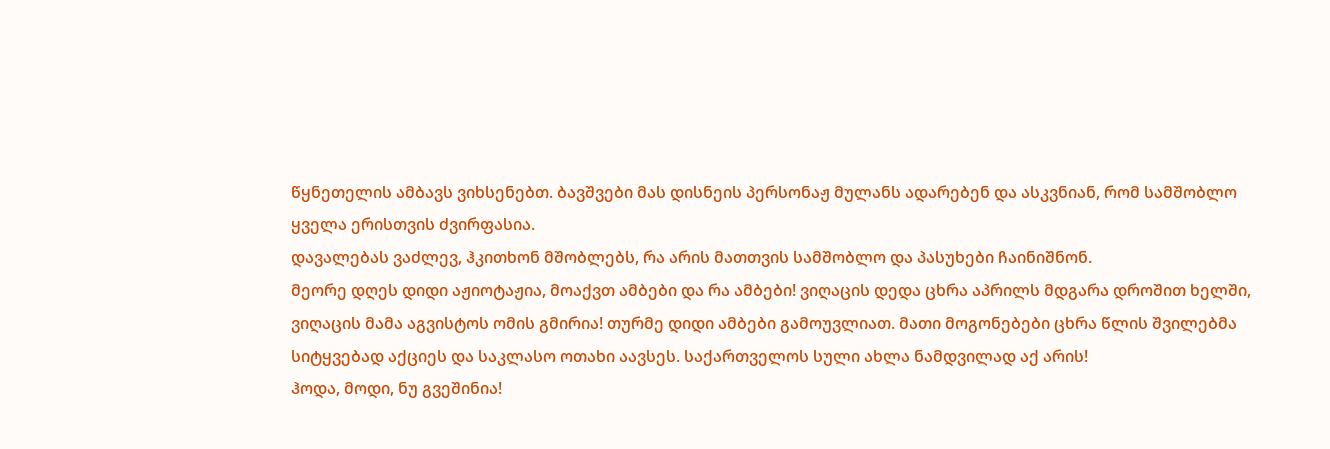წყნეთელის ამბავს ვიხსენებთ. ბავშვები მას დისნეის პერსონაჟ მულანს ადარებენ და ასკვნიან, რომ სამშობლო ყველა ერისთვის ძვირფასია.
დავალებას ვაძლევ, ჰკითხონ მშობლებს, რა არის მათთვის სამშობლო და პასუხები ჩაინიშნონ.
მეორე დღეს დიდი აჟიოტაჟია, მოაქვთ ამბები და რა ამბები! ვიღაცის დედა ცხრა აპრილს მდგარა დროშით ხელში, ვიღაცის მამა აგვისტოს ომის გმირია! თურმე დიდი ამბები გამოუვლიათ. მათი მოგონებები ცხრა წლის შვილებმა სიტყვებად აქციეს და საკლასო ოთახი აავსეს. საქართველოს სული ახლა ნამდვილად აქ არის!
ჰოდა, მოდი, ნუ გვეშინია!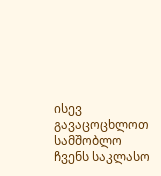ისევ გავაცოცხლოთ სამშობლო ჩვენს საკლასო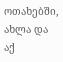ოთახებში, ახლა და აქ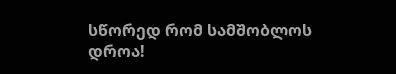სწორედ რომ სამშობლოს დროა!